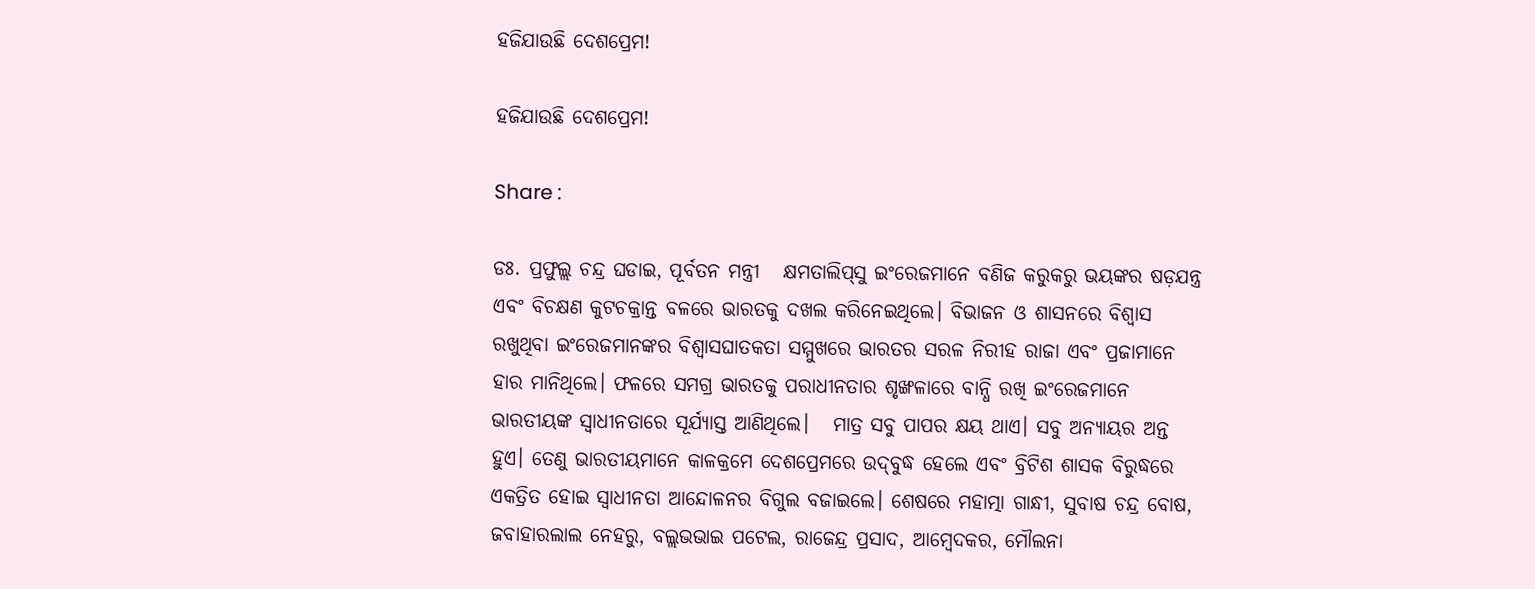ହଜିଯାଉଛି ଦେଶପ୍ରେମ!

ହଜିଯାଉଛି ଦେଶପ୍ରେମ!

Share :

ଡଃ. ପ୍ରଫୁଲ୍ଲ ଚନ୍ଦ୍ର ଘଡାଇ, ପୂର୍ବତନ ମନ୍ତ୍ରୀ   କ୍ଷମତାଲିପ‍୍‌ସୁ ଇଂରେଜମାନେ ବଣିଜ କରୁକରୁ ଭୟଙ୍କର ଷଡ଼ଯନ୍ତ୍ର ଏବଂ ବିଚକ୍ଷଣ କୁଟଚକ୍ରାନ୍ତ ବଳରେ ଭାରତକୁ ଦଖଲ କରିନେଇଥିଲେ। ବିଭାଜନ ଓ ଶାସନରେ ବିଶ୍ୱାସ ରଖୁଥିବା ଇଂରେଜମାନଙ୍କର ବିଶ୍ୱାସଘାତକତା ସମ୍ମୁଖରେ ଭାରତର ସରଳ ନିରୀହ ରାଜା ଏବଂ ପ୍ରଜାମାନେ ହାର ମାନିଥିଲେ। ଫଳରେ ସମଗ୍ର ଭାରତକୁ ପରାଧୀନତାର ଶୃଙ୍ଖଳାରେ ବାନ୍ଧି ରଖି ଇଂରେଜମାନେ ଭାରତୀୟଙ୍କ ସ୍ୱାଧୀନତାରେ ସୂର୍ଯ୍ୟାସ୍ତ ଆଣିଥିଲେ।   ମାତ୍ର ସବୁ ପାପର କ୍ଷୟ ଥାଏ। ସବୁ ଅନ୍ୟାୟର ଅନ୍ତ ହୁଏ। ତେଣୁ ଭାରତୀୟମାନେ କାଳକ୍ରମେ ଦେଶପ୍ରେମରେ ଉଦ‍୍‌ବୁଦ୍ଧ ହେଲେ ଏବଂ ବ୍ରିଟିଶ ଶାସକ ବିରୁଦ୍ଧରେ ଏକତ୍ରିତ ହୋଇ ସ୍ୱାଧୀନତା ଆନ୍ଦୋଳନର ବିଗୁଲ ବଜାଇଲେ। ଶେଷରେ ମହାତ୍ମା ଗାନ୍ଧୀ, ସୁବାଷ ଚନ୍ଦ୍ର ବୋଷ, ଜବାହାରଲାଲ ନେହରୁ, ବଲ୍ଲଭଭାଇ ପଟେଲ, ରାଜେନ୍ଦ୍ର ପ୍ରସାଦ, ଆମ୍ୱେଦକର, ମୌଲନା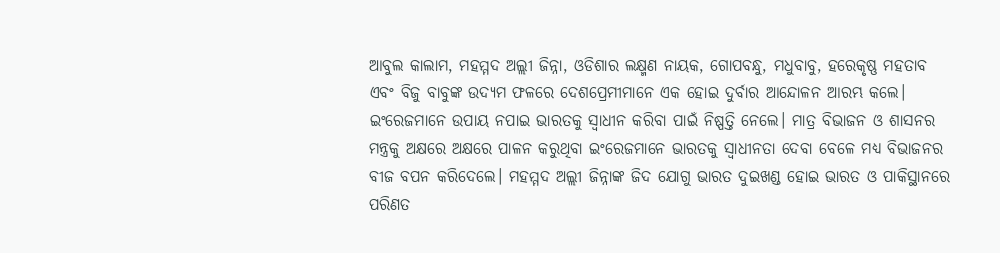ଆବୁଲ କାଲାମ, ମହମ୍ମଦ ଅଲ୍ଲୀ ଜିନ୍ନା, ଓଡିଶାର ଲକ୍ଷ୍ମଣ ନାୟକ, ଗୋପବନ୍ଧୁ, ମଧୁବାବୁ, ହରେକୃଷ୍ଣ ମହତାବ ଏବଂ ବିଜୁ ବାବୁଙ୍କ ଉଦ୍ୟମ ଫଳରେ ଦେଶପ୍ରେମୀମାନେ ଏକ ହୋଇ ଦୁର୍ବାର ଆନ୍ଦୋଳନ ଆରମ୍ଭ କଲେ। ଇଂରେଜମାନେ ଉପାୟ ନପାଇ ଭାରତକୁ ସ୍ୱାଧୀନ କରିବା ପାଇଁ ନିଷ୍ପତ୍ତି ନେଲେ। ମାତ୍ର ବିଭାଜନ ଓ ଶାସନର ମନ୍ତ୍ରକୁ ଅକ୍ଷରେ ଅକ୍ଷରେ ପାଳନ କରୁଥିବା ଇଂରେଜମାନେ ଭାରତକୁ ସ୍ୱାଧୀନତା ଦେବା ବେଳେ ମଧ୍ୟ ବିଭାଜନର ବୀଜ ବପନ କରିଦେଲେ। ମହମ୍ମଦ ଅଲ୍ଲୀ ଜିନ୍ନାଙ୍କ ଜିଦ‌ ଯୋଗୁ ଭାରତ ଦୁଇଖଣ୍ଡ ହୋଇ ଭାରତ ଓ ପାକିସ୍ଥାନରେ ପରିଣତ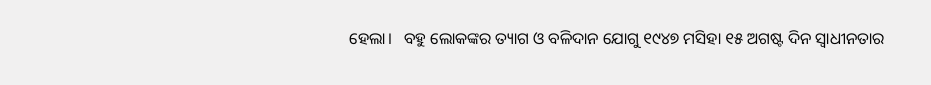ହେଲା।   ବହୁ ଲୋକଙ୍କର ତ୍ୟାଗ ଓ ବଳିଦାନ ଯୋଗୁ ୧୯୪୭ ମସିହା ୧୫ ଅଗଷ୍ଟ ଦିନ ସ୍ୱାଧୀନତାର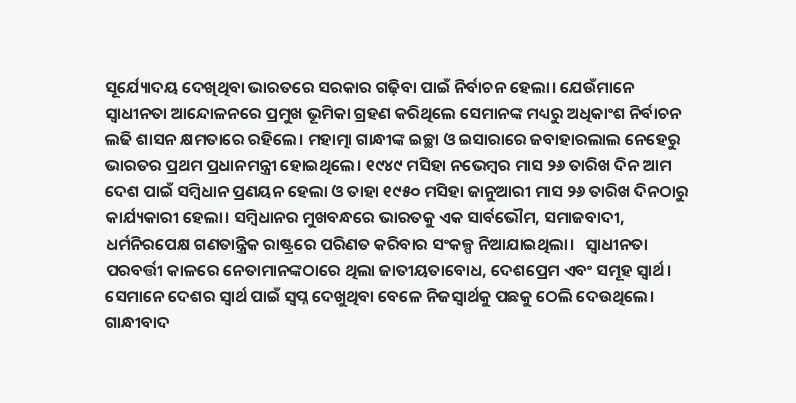ସୂର୍ଯ୍ୟୋଦୟ ଦେଖିଥିବା ଭାରତରେ ସରକାର ଗଢ଼ିବା ପାଇଁ ନିର୍ବାଚନ ହେଲା। ଯେଉଁମାନେ ସ୍ୱାଧୀନତା ଆନ୍ଦୋଳନରେ ପ୍ରମୁଖ ଭୂମିକା ଗ୍ରହଣ କରିଥିଲେ ସେମାନଙ୍କ ମଧ୍ୟରୁ ଅଧିକାଂଶ ନିର୍ବାଚନ ଲଢି ଶାସନ କ୍ଷମତାରେ ରହିଲେ। ମହାତ୍ମା ଗାନ୍ଧୀଙ୍କ ଇଚ୍ଛା ଓ ଇସାରାରେ ଜବାହାରଲାଲ ନେହେରୁ ଭାରତର ପ୍ରଥମ ପ୍ରଧାନମନ୍ତ୍ରୀ ହୋଇଥିଲେ। ୧୯୪୯ ମସିହା ନଭେମ୍ୱର ମାସ ୨୬ ତାରିଖ ଦିନ ଆମ ଦେଶ ପାଇଁ ସମ୍ୱିଧାନ ପ୍ରଣୟନ ହେଲା ଓ ତାହା ୧୯୫୦ ମସିହା ଜାନୁଆରୀ ମାସ ୨୬ ତାରିଖ ଦିନଠାରୁ କାର୍ଯ୍ୟକାରୀ ହେଲା। ସମ୍ୱିଧାନର ମୁଖବନ୍ଧରେ ଭାରତକୁ ଏକ ସାର୍ବଭୌମ, ସମାଜବାଦୀ, ଧର୍ମନିରପେକ୍ଷ ଗଣତାନ୍ତ୍ରିକ ରାଷ୍ଟ୍ରରେ ପରିଣତ କରିବାର ସଂକଳ୍ପ ନିଆଯାଇଥିଲା।   ସ୍ୱାଧୀନତା ପରବର୍ତ୍ତୀ କାଳରେ ନେତାମାନଙ୍କଠାରେ ଥିଲା ଜାତୀୟତାବୋଧ, ଦେଶପ୍ରେମ ଏବଂ ସମୂହ ସ୍ୱାର୍ଥ। ସେମାନେ ଦେଶର ସ୍ୱାର୍ଥ ପାଇଁ ସ୍ୱପ୍ନ ଦେଖୁଥିବା ବେଳେ ନିଜସ୍ୱାର୍ଥକୁ ପଛକୁ ଠେଲି ଦେଉଥିଲେ। ଗାନ୍ଧୀବାଦ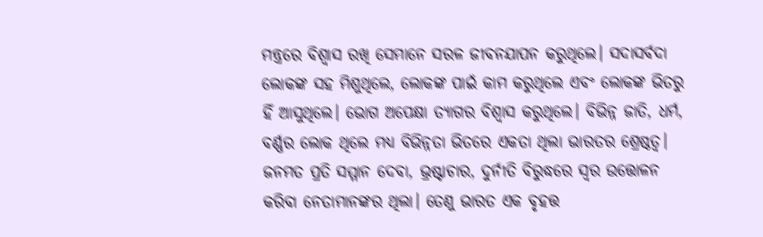ମନ୍ତ୍ରରେ ବିଶ୍ୱାସ ରଖି ସେମାନେ ସରଳ ଜୀବନଯାପନ କରୁଥିଲେ। ସଦାସର୍ବଦା ଲୋକଙ୍କ ସହ ମିଶୁଥିଲେ, ଲୋକଙ୍କ ପାଇଁ କାମ କରୁଥିଲେ ଏବଂ ଲୋକଙ୍କ ଭିତରୁ ହିଁ ଆସୁଥିଲେ। ଭୋଗ ଅପେକ୍ଷା ତ୍ୟାଗର ବିଶ୍ୱାସ କରୁଥିଲେ। ବିଭିନ୍ନ ଜାତି, ଧର୍ମ, ବର୍ଣ୍ଣର ଲୋକ ଥିଲେ ମଧ୍ୟ ବିଭିନ୍ନତା ଭିତରେ ଏକତା ଥିଲା ଭାରତର ଶ୍ରେଷ୍ଠତ୍ୱ। ଜନମତ ପ୍ରତି ସମ୍ମାନ ଦେବା, ଭ୍ରଷ୍ଟାଚାର, ଦୁର୍ନୀତି ବିରୁଦ୍ଧରେ ସ୍ୱର ଉତ୍ତୋଳନ କରିବା ନେତାମାନଙ୍କର ଥିଲା। ତେଣୁ ଭାରତ ଏକ ବୃହତ୍ତ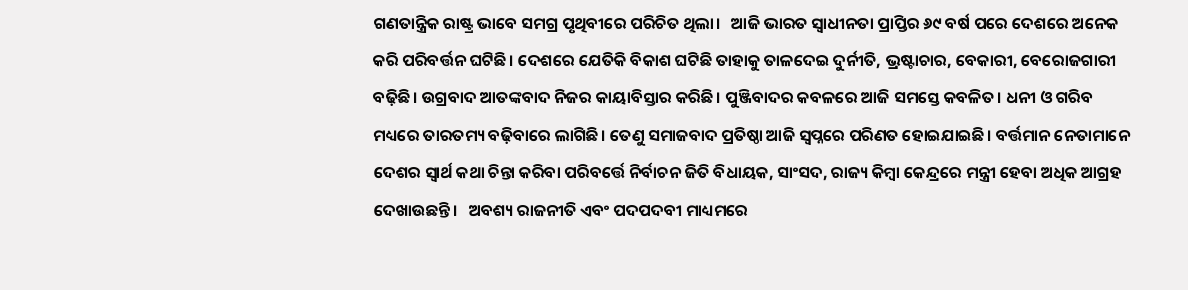ଗଣତାନ୍ତ୍ରିକ ରାଷ୍ଟ୍ର ଭାବେ ସମଗ୍ର ପୃଥିବୀରେ ପରିଚିତ ଥିଲା।   ଆଜି ଭାରତ ସ୍ୱାଧୀନତା ପ୍ରାପ୍ତିର ୬୯ ବର୍ଷ ପରେ ଦେଶରେ ଅନେକ କରି ପରିବର୍ତ୍ତନ ଘଟିଛି। ଦେଶରେ ଯେତିକି ବିକାଶ ଘଟିଛି ତାହାକୁ ତାଳଦେଇ ଦୁର୍ନୀତି, ଭ୍ରଷ୍ଟାଚାର, ବେକାରୀ, ବେରୋଜଗାରୀ ବଢ଼ିଛି। ଉଗ୍ରବାଦ ଆତଙ୍କବାଦ ନିଜର କାୟାବିସ୍ତାର କରିଛି। ପୁଞ୍ଜିବାଦର କବଳରେ ଆଜି ସମସ୍ତେ କବଳିତ। ଧନୀ ଓ ଗରିବ ମଧ୍ୟରେ ତାରତମ୍ୟ ବଢ଼ିବାରେ ଲାଗିଛି। ତେଣୁ ସମାଜବାଦ ପ୍ରତିଷ୍ଠା ଆଜି ସ୍ୱପ୍ନରେ ପରିଣତ ହୋଇଯାଇଛି। ବର୍ତ୍ତମାନ ନେତାମାନେ ଦେଶର ସ୍ୱାର୍ଥ କଥା ଚିନ୍ତା କରିବା ପରିବର୍ତ୍ତେ ନିର୍ବାଚନ ଜିତି ବିଧାୟକ, ସାଂସଦ, ରାଜ୍ୟ କିମ୍ୱା କେନ୍ଦ୍ରରେ ମନ୍ତ୍ରୀ ହେବା ଅଧିକ ଆଗ୍ରହ ଦେଖାଉଛନ୍ତି।   ଅବଶ୍ୟ ରାଜନୀତି ଏବଂ ପଦପଦବୀ ମାଧ୍ୟମରେ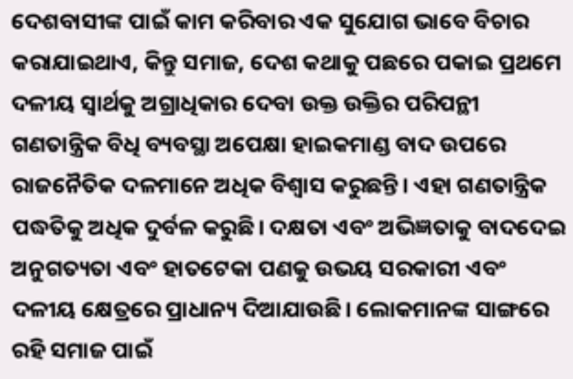ଦେଶବାସୀଙ୍କ ପାଇଁ କାମ କରିବାର ଏକ ସୁଯୋଗ ଭାବେ ବିଚାର କରାଯାଇଥାଏ, କିନ୍ତୁ ସମାଜ, ଦେଶ କଥାକୁ ପଛରେ ପକାଇ ପ୍ରଥମେ ଦଳୀୟ ସ୍ୱାର୍ଥକୁ ଅଗ୍ରାଧିକାର ଦେବା ଉକ୍ତ ଉକ୍ତିର ପରିପନ୍ଥୀ ଗଣତାନ୍ତ୍ରିକ ବିଧି ବ୍ୟବସ୍ଥା ଅପେକ୍ଷା ହାଇକମାଣ୍ଡ ବାଦ ଉପରେ ରାଜନୈତିକ ଦଳମାନେ ଅଧିକ ବିଶ୍ୱାସ କରୁଛନ୍ତି। ଏହା ଗଣତାନ୍ତ୍ରିକ ପଦ୍ଧତିକୁ ଅଧିକ ଦୁର୍ବଳ କରୁଛି। ଦକ୍ଷତା ଏବଂ ଅଭିଜ୍ଞତାକୁ ବାଦଦେଇ ଅନୁଗତ୍ୟତା ଏବଂ ହାତଟେକା ପଣକୁ ଉଭୟ ସରକାରୀ ଏବଂ ଦଳୀୟ କ୍ଷେତ୍ରରେ ପ୍ରାଧାନ୍ୟ ଦିଆଯାଉଛି। ଲୋକମାନଙ୍କ ସାଙ୍ଗରେ ରହି ସମାଜ ପାଇଁ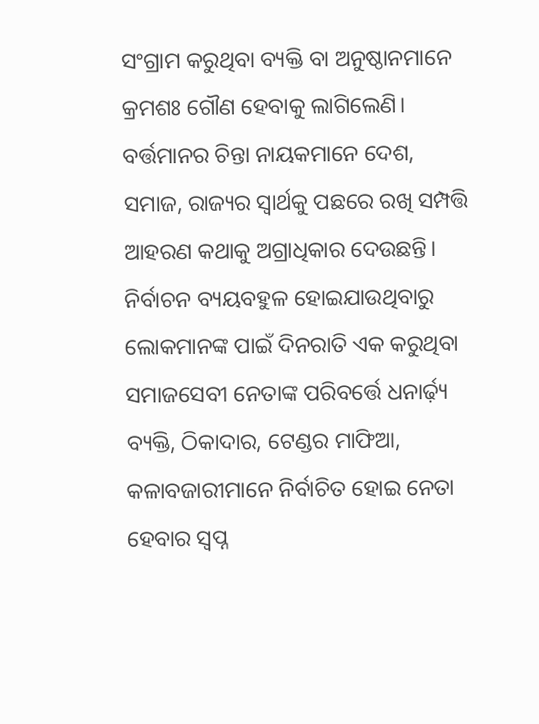ସଂଗ୍ରାମ କରୁଥିବା ବ୍ୟକ୍ତି ବା ଅନୁଷ୍ଠାନମାନେ କ୍ରମଶଃ ଗୌଣ ହେବାକୁ ଲାଗିଲେଣି। ବର୍ତ୍ତମାନର ଚିନ୍ତା ନାୟକମାନେ ଦେଶ, ସମାଜ, ରାଜ୍ୟର ସ୍ୱାର୍ଥକୁ ପଛରେ ରଖି ସମ୍ପତ୍ତି ଆହରଣ କଥାକୁ ଅଗ୍ରାଧିକାର ଦେଉଛନ୍ତି। ନିର୍ବାଚନ ବ୍ୟୟବହୁଳ ହୋଇଯାଉଥିବାରୁ ଲୋକମାନଙ୍କ ପାଇଁ ଦିନରାତି ଏକ କରୁଥିବା ସମାଜସେବୀ ନେତାଙ୍କ ପରିବର୍ତ୍ତେ ଧନାର୍ଢ଼୍ୟ ବ୍ୟକ୍ତି, ଠିକାଦାର, ଟେଣ୍ଡର ମାଫିଆ, କଳାବଜାରୀମାନେ ନିର୍ବାଚିତ ହୋଇ ନେତା ହେବାର ସ୍ୱପ୍ନ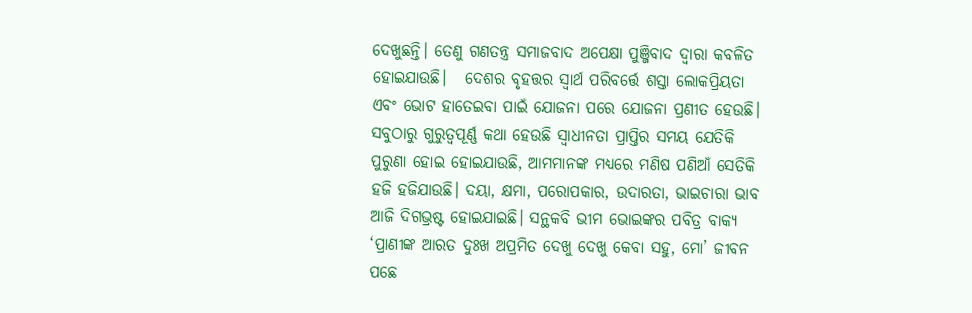ଦେଖୁଛନ୍ତି। ତେଣୁ ଗଣତନ୍ତ୍ର ସମାଜବାଦ ଅପେକ୍ଷା ପୁଞ୍ଜିବାଦ ଦ୍ୱାରା କବଳିତ ହୋଇଯାଉଛି।   ଦେଶର ବୃହତ୍ତର ସ୍ୱାର୍ଥ ପରିବର୍ତ୍ତେ ଶସ୍ତା ଲୋକପ୍ରିୟତା ଏବଂ ଭୋଟ ହାତେଇବା ପାଇଁ ଯୋଜନା ପରେ ଯୋଜନା ପ୍ରଣୀତ ହେଉଛି। ସବୁଠାରୁ ଗୁରୁତ୍ୱପୂର୍ଣ୍ଣ କଥା ହେଉଛି ସ୍ୱାଧୀନତା ପ୍ରାପ୍ତିର ସମୟ ଯେତିକି ପୁରୁଣା ହୋଇ ହୋଇଯାଉଛି, ଆମମାନଙ୍କ ମଧ୍ୟରେ ମଣିଷ ପଣିଆଁ ସେତିକି ହଜି ହଜିଯାଉଛି। ଦୟା, କ୍ଷମା, ପରୋପକାର, ଉଦାରତା, ଭାଇଚାରା ଭାବ ଆଜି ଦିଗଭ୍ରଷ୍ଟ ହୋଇଯାଇଛି। ସନ୍ଥକବି ଭୀମ ଭୋଇଙ୍କର ପବିତ୍ର ବାକ୍ୟ ‘ପ୍ରାଣୀଙ୍କ ଆରତ ଦୁଃଖ ଅପ୍ରମିତ ଦେଖୁ ଦେଖୁ କେବା ସହୁ, ମୋ’ ଜୀବନ ପଛେ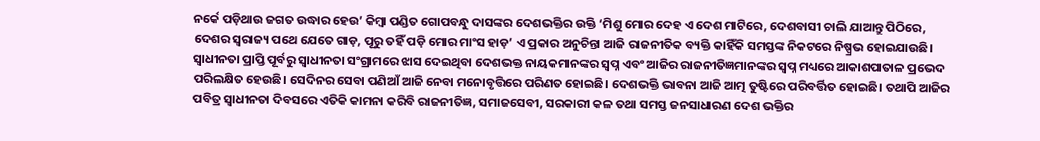ନର୍କେ ପଡ଼ିଥାଉ ଜଗତ ଉଦ୍ଧାର ହେଉ’ କିମ୍ୱା ପଣ୍ଡିତ ଗୋପବନ୍ଧୁ ଦାସଙ୍କର ଦେଶଭକ୍ତିର ଉକ୍ତି ‘ମିଶୁ ମୋର ଦେହ ଏ ଦେଶ ମାଟିରେ, ଦେଶବାସୀ ଚାଲି ଯାଆନ୍ତୁ ପିଠିରେ, ଦେଶର ସ୍ୱରାଜ୍ୟ ପଥେ ଯେତେ ଗାଡ଼, ପୂରୁ ତହିଁ ପଡ଼ି ମୋର ମାଂସ ହାଡ଼’ ଏ ପ୍ରକାର ଅନୁଚିନ୍ତା ଆଜି ରାଜନୀତିକ ବ୍ୟକ୍ତି କାହିଁକି ସମସ୍ତଙ୍କ ନିକଟରେ ନିଷ୍ପ୍ରଭ ହୋଇଯାଉଛି।   ସ୍ୱାଧୀନତା ପ୍ରାପ୍ତି ପୂର୍ବରୁ ସ୍ୱାଧୀନତା ସଂଗ୍ରାମରେ ଝାସ ଦେଇଥିବା ଦେଶଭକ୍ତ ନାୟକମାନଙ୍କର ସ୍ୱପ୍ନ ଏବଂ ଆଜିର ରାଜନୀତିଜ୍ଞମାନଙ୍କର ସ୍ୱପ୍ନ ମଧ୍ୟରେ ଆକାଶପାତାଳ ପ୍ରଭେଦ ପରିଲକ୍ଷିତ ହେଉଛି। ସେଦିନର ସେବା ପଣିଆଁ ଆଜି ନେବା ମନୋବୃତ୍ତିରେ ପରିଣତ ହୋଇଛି। ଦେଶଭକ୍ତି ଭାବନା ଆଜି ଆତ୍ମ ତୁଷ୍ଟିରେ ପରିବର୍ତ୍ତିତ ହୋଇଛି। ତଥାପି ଆଜିର ପବିତ୍ର ସ୍ୱାଧୀନତା ଦିବସରେ ଏତିକି କାମନା କରିବି ରାଜନୀତିଜ୍ଞ, ସମାଜସେବୀ, ସରକାରୀ କଳ ତଥା ସମସ୍ତ ଜନସାଧାରଣ ଦେଶ ଭକ୍ତିର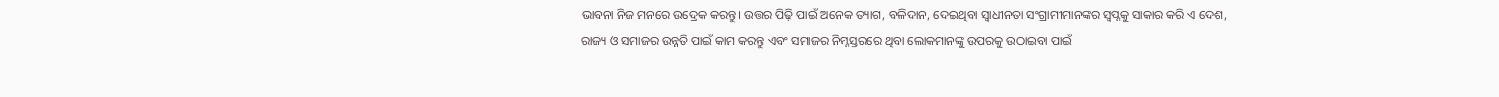ଭାବନା ନିଜ ମନରେ ଉଦ୍ରେକ କରନ୍ତୁ। ଉତ୍ତର ପିଢ଼ି ପାଇଁ ଅନେକ ତ୍ୟାଗ, ବଳିଦାନ, ଦେଇଥିବା ସ୍ୱାଧୀନତା ସଂଗ୍ରାମୀମାନଙ୍କର ସ୍ୱପ୍ନକୁ ସାକାର କରି ଏ ଦେଶ, ରାଜ୍ୟ ଓ ସମାଜର ଉନ୍ନତି ପାଇଁ କାମ କରନ୍ତୁ ଏବଂ ସମାଜର ନିମ୍ନସ୍ତରରେ ଥିବା ଲୋକମାନଙ୍କୁ ଉପରକୁ ଉଠାଇବା ପାଇଁ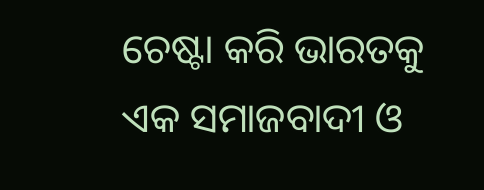ଚେଷ୍ଟା କରି ଭାରତକୁ ଏକ ସମାଜବାଦୀ ଓ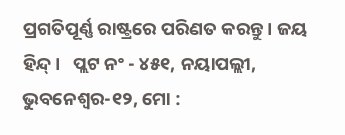ପ୍ରଗତିପୂର୍ଣ୍ଣ ରାଷ୍ଟ୍ରରେ ପରିଣତ କରନ୍ତୁ। ଜୟ ହିନ୍ଦ୍।   ପ୍ଲଟ ନଂ - ୪୫୧, ନୟାପଲ୍ଲୀ, ଭୁବନେଶ୍ୱର-୧୨, ମୋ :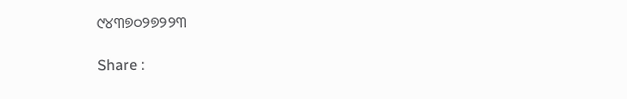୯୪୩୭୦୨୭୨୨୩

Share :